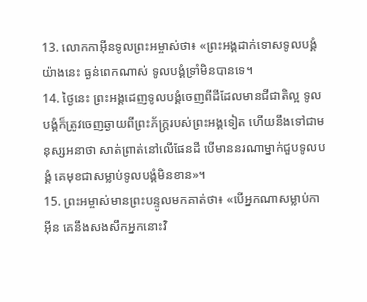13. លោកកាអ៊ីនទូលព្រះអម្ចាស់ថា៖ «ព្រះអង្គដាក់ទោសទូលបង្គំយ៉ាងនេះ ធ្ងន់ពេកណាស់ ទូលបង្គំទ្រាំមិនបានទេ។
14. ថ្ងៃនេះ ព្រះអង្គដេញទូលបង្គំចេញពីដីដែលមានជីជាតិល្អ ទូលបង្គំក៏ត្រូវចេញឆ្ងាយពីព្រះភ័ក្ត្ររបស់ព្រះអង្គទៀត ហើយនឹងទៅជាមនុស្សអនាថា សាត់ព្រាត់នៅលើផែនដី បើមាននរណាម្នាក់ជួបទូលបង្គំ គេមុខជាសម្លាប់ទូលបង្គំមិនខាន»។
15. ព្រះអម្ចាស់មានព្រះបន្ទូលមកគាត់ថា៖ «បើអ្នកណាសម្លាប់កាអ៊ីន គេនឹងសងសឹកអ្នកនោះវិ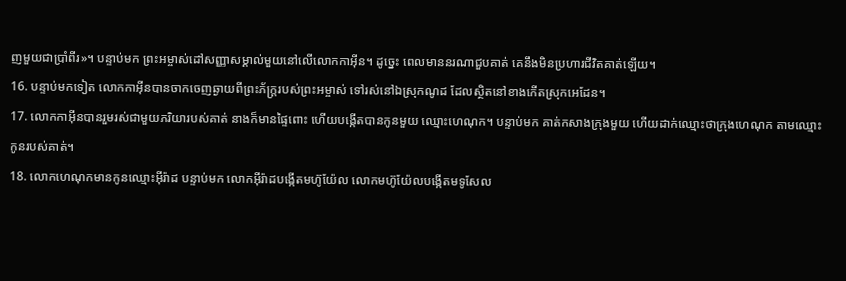ញមួយជាប្រាំពីរ»។ បន្ទាប់មក ព្រះអម្ចាស់ដៅសញ្ញាសម្គាល់មួយនៅលើលោកកាអ៊ីន។ ដូច្នេះ ពេលមាននរណាជួបគាត់ គេនឹងមិនប្រហារជីវិតគាត់ឡើយ។
16. បន្ទាប់មកទៀត លោកកាអ៊ីនបានចាកចេញឆ្ងាយពីព្រះភ័ក្ត្ររបស់ព្រះអម្ចាស់ ទៅរស់នៅឯស្រុកណូដ ដែលស្ថិតនៅខាងកើតស្រុកអេដែន។
17. លោកកាអ៊ីនបានរួមរស់ជាមួយភរិយារបស់គាត់ នាងក៏មានផ្ទៃពោះ ហើយបង្កើតបានកូនមួយ ឈ្មោះហេណុក។ បន្ទាប់មក គាត់កសាងក្រុងមួយ ហើយដាក់ឈ្មោះថាក្រុងហេណុក តាមឈ្មោះកូនរបស់គាត់។
18. លោកហេណុកមានកូនឈ្មោះអ៊ីរ៉ាដ បន្ទាប់មក លោកអ៊ីរ៉ាដបង្កើតមហ៊ូយ៉ែល លោកមហ៊ូយ៉ែលបង្កើតមទូសែល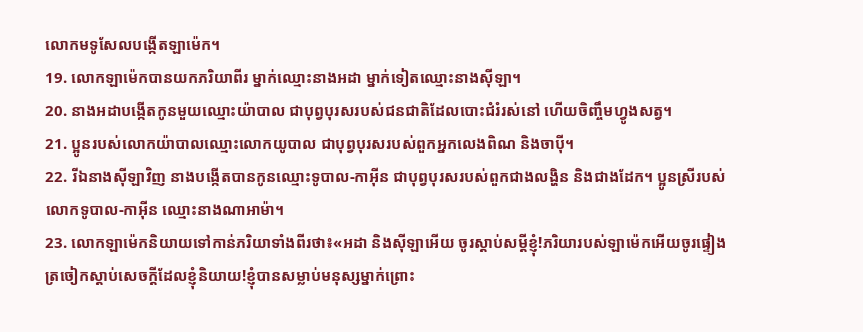លោកមទូសែលបង្កើតឡាម៉េក។
19. លោកឡាម៉េកបានយកភរិយាពីរ ម្នាក់ឈ្មោះនាងអដា ម្នាក់ទៀតឈ្មោះនាងស៊ីឡា។
20. នាងអដាបង្កើតកូនមួយឈ្មោះយ៉ាបាល ជាបុព្វបុរសរបស់ជនជាតិដែលបោះជំរំរស់នៅ ហើយចិញ្ចឹមហ្វូងសត្វ។
21. ប្អូនរបស់លោកយ៉ាបាលឈ្មោះលោកយូបាល ជាបុព្វបុរសរបស់ពួកអ្នកលេងពិណ និងចាប៉ី។
22. រីឯនាងស៊ីឡាវិញ នាងបង្កើតបានកូនឈ្មោះទូបាល-កាអ៊ីន ជាបុព្វបុរសរបស់ពួកជាងលង្ហិន និងជាងដែក។ ប្អូនស្រីរបស់លោកទូបាល-កាអ៊ីន ឈ្មោះនាងណាអាម៉ា។
23. លោកឡាម៉េកនិយាយទៅកាន់ភរិយាទាំងពីរថា៖«អដា និងស៊ីឡាអើយ ចូរស្ដាប់សម្ដីខ្ញុំ!ភរិយារបស់ឡាម៉េកអើយចូរផ្ទៀងត្រចៀកស្ដាប់សេចក្ដីដែលខ្ញុំនិយាយ!ខ្ញុំបានសម្លាប់មនុស្សម្នាក់ព្រោះ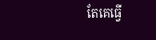តែគេធ្វើ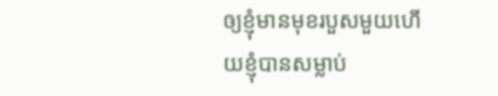ឲ្យខ្ញុំមានមុខរបួសមួយហើយខ្ញុំបានសម្លាប់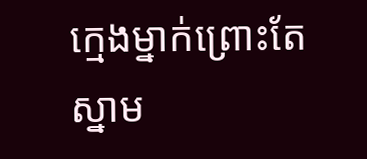ក្មេងម្នាក់ព្រោះតែស្នាម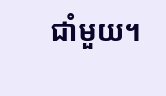ជាំមួយ។